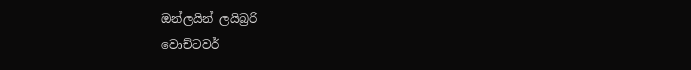ඔන්ලයින් ලයිබ්‍රරි
වොච්ටවර්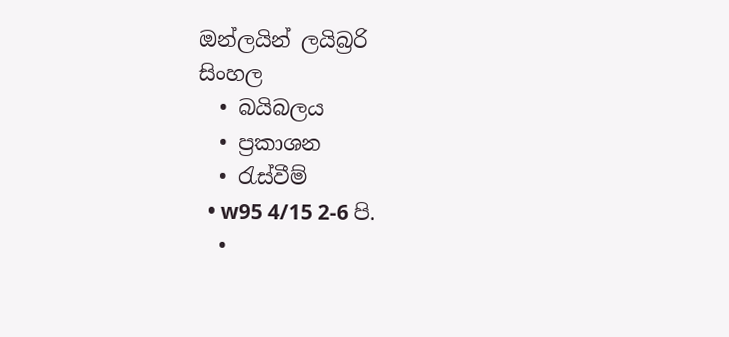ඔන්ලයින් ලයිබ්‍රරි
සිංහල
  • බයිබලය
  • ප්‍රකාශන
  • රැස්වීම්
  • w95 4/15 2-6 පි.
  •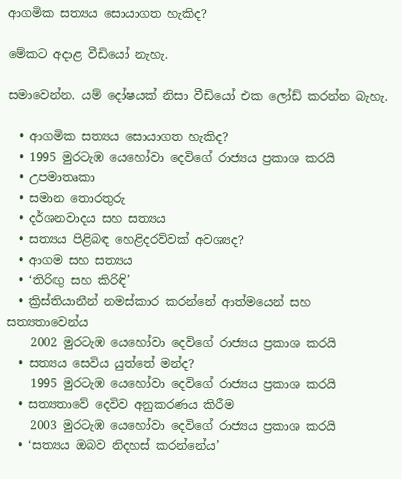ආගමික සත්‍යය සොයාගත හැකිද?

මේකට අදාළ වීඩියෝ නැහැ.

සමාවෙන්න. යම් දෝෂයක් නිසා වීඩියෝ එක ලෝඩ් කරන්න බැහැ.

  • ආගමික සත්‍යය සොයාගත හැකිද?
  • 1995 මුරටැඹ යෙහෝවා දෙවිගේ රාජ්‍යය ප්‍රකාශ කරයි
  • උපමාතෘකා
  • සමාන තොරතුරු
  • දර්ශනවාදය සහ සත්‍යය
  • සත්‍යය පිළිබඳ හෙළිදරව්වක් අවශ්‍යද?
  • ආගම සහ සත්‍යය
  • ‘තිරිඟු සහ කිරිඳි’
  • ක්‍රිස්තියානීන් නමස්කාර කරන්නේ ආත්මයෙන් සහ සත්‍යතාවෙන්ය
    2002 මුරටැඹ යෙහෝවා දෙවිගේ රාජ්‍යය ප්‍රකාශ කරයි
  • සත්‍යය සෙවිය යුත්තේ මන්ද?
    1995 මුරටැඹ යෙහෝවා දෙවිගේ රාජ්‍යය ප්‍රකාශ කරයි
  • සත්‍යතාවේ දෙවිව අනුකරණය කිරීම
    2003 මුරටැඹ යෙහෝවා දෙවිගේ රාජ්‍යය ප්‍රකාශ කරයි
  • ‘සත්‍යය ඔබව නිදහස් කරන්නේය’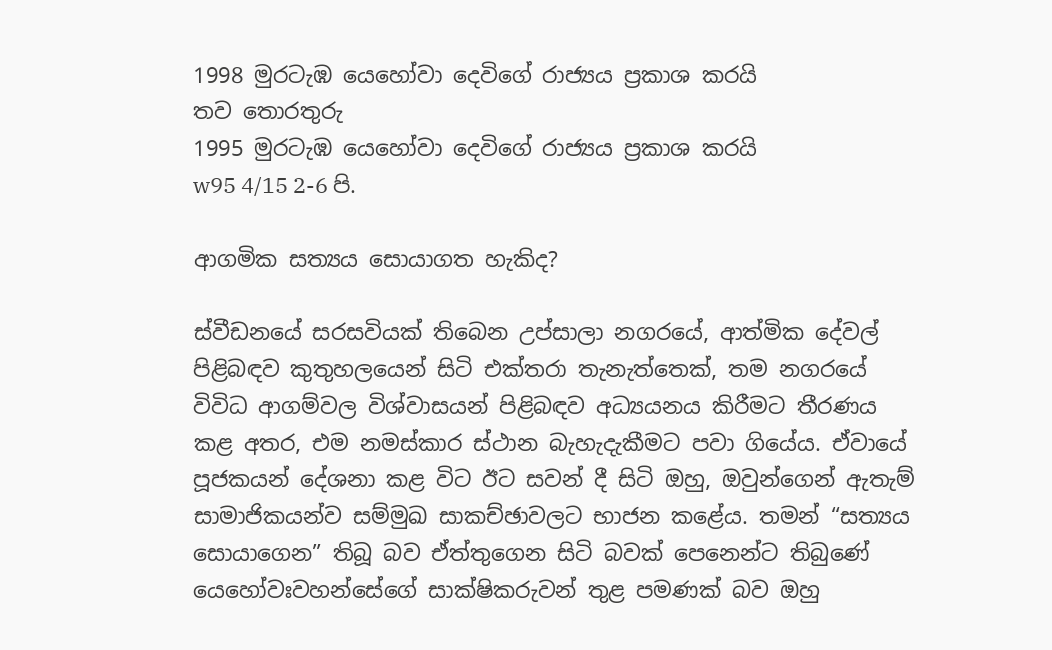1998 මුරටැඹ යෙහෝවා දෙවිගේ රාජ්‍යය ප්‍රකාශ කරයි
තව තොරතුරු
1995 මුරටැඹ යෙහෝවා දෙවිගේ රාජ්‍යය ප්‍රකාශ කරයි
w95 4/15 2-6 පි.

ආගමික සත්‍යය සොයාගත හැකිද?

ස්වීඩනයේ සරසවියක් තිබෙන උප්සාලා නගරයේ, ආත්මික දේවල් පිළිබඳව කුතුහලයෙන් සිටි එක්තරා තැනැත්තෙක්, තම නගරයේ විවිධ ආගම්වල විශ්වාසයන් පිළිබඳව අධ්‍යයනය කිරීමට තීරණය කළ අතර, එම නමස්කාර ස්ථාන බැහැදැකීමට පවා ගියේය. ඒවායේ පූජකයන් දේශනා කළ විට ඊට සවන් දී සිටි ඔහු, ඔවුන්ගෙන් ඇතැම් සාමාජිකයන්ව සම්මුඛ සාකච්ඡාවලට භාජන කළේය. තමන් “සත්‍යය සොයාගෙන” තිබූ බව ඒත්තුගෙන සිටි බවක් පෙනෙන්ට තිබුණේ යෙහෝවඃවහන්සේගේ සාක්ෂිකරුවන් තුළ පමණක් බව ඔහු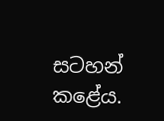සටහන් කළේය.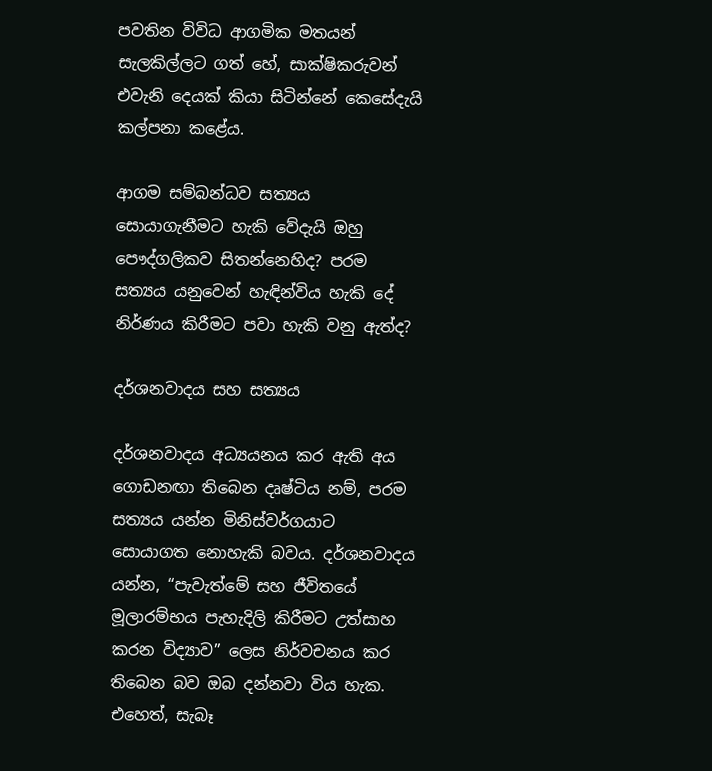පවතින විවිධ ආගමික මතයන් සැලකිල්ලට ගත් හේ, සාක්ෂිකරුවන් එවැනි දෙයක් කියා සිටින්නේ කෙසේදැයි කල්පනා කළේය.

ආගම සම්බන්ධව සත්‍යය සොයාගැනීමට හැකි වේදැයි ඔහු පෞද්ගලිකව සිතන්නෙහිද? පරම සත්‍යය යනුවෙන් හැඳින්විය හැකි දේ නිර්ණය කිරීමට පවා හැකි වනු ඇත්ද?

දර්ශනවාදය සහ සත්‍යය

දර්ශනවාදය අධ්‍යයනය කර ඇති අය ගොඩනඟා තිබෙන දෘෂ්ටිය නම්, පරම සත්‍යය යන්න මිනිස්වර්ගයාට සොයාගත නොහැකි බවය. දර්ශනවාදය යන්න, “පැවැත්මේ සහ ජීවිතයේ මූලාරම්භය පැහැදිලි කිරීමට උත්සාහ කරන විද්‍යාව” ලෙස නිර්වචනය කර තිබෙන බව ඔබ දන්නවා විය හැක. එහෙත්, සැබෑ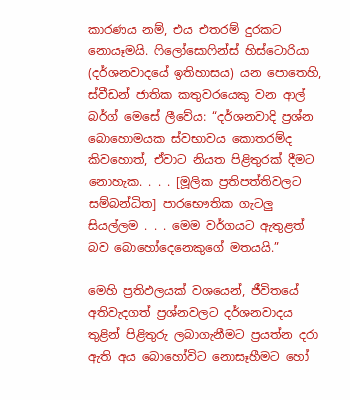කාරණය නම්, එය එතරම් දුරකට නොයෑමයි. ෆිලෝසොෆින්ස් හිස්ටොරියා (දර්ශනවාදයේ ඉතිහාසය) යන පොතෙහි, ස්වීඩන් ජාතික කතුවරයෙකු වන ආල් බර්ග් මෙසේ ලීවේය: “දර්ශනවාදි ප්‍රශ්න බොහොමයක ස්වභාවය කොතරම්ද කිවහොත්, ඒවාට නියත පිළිතුරක් දීමට නොහැක. . . . [මූලික ප්‍රතිපත්තිවලට සම්බන්ධිත] පාරභෞතික ගැටලු සියල්ලම . . . මෙම වර්ගයට ඇතුළත් බව බොහෝදෙනෙකුගේ මතයයි.”

මෙහි ප්‍රතිඵලයක් වශයෙන්, ජීවිතයේ අතිවැදගත් ප්‍රශ්නවලට දර්ශනවාදය තුළින් පිළිතුරු ලබාගැනීමට ප්‍රයත්න දරා ඇති අය බොහෝවිට නොසෑහීමට හෝ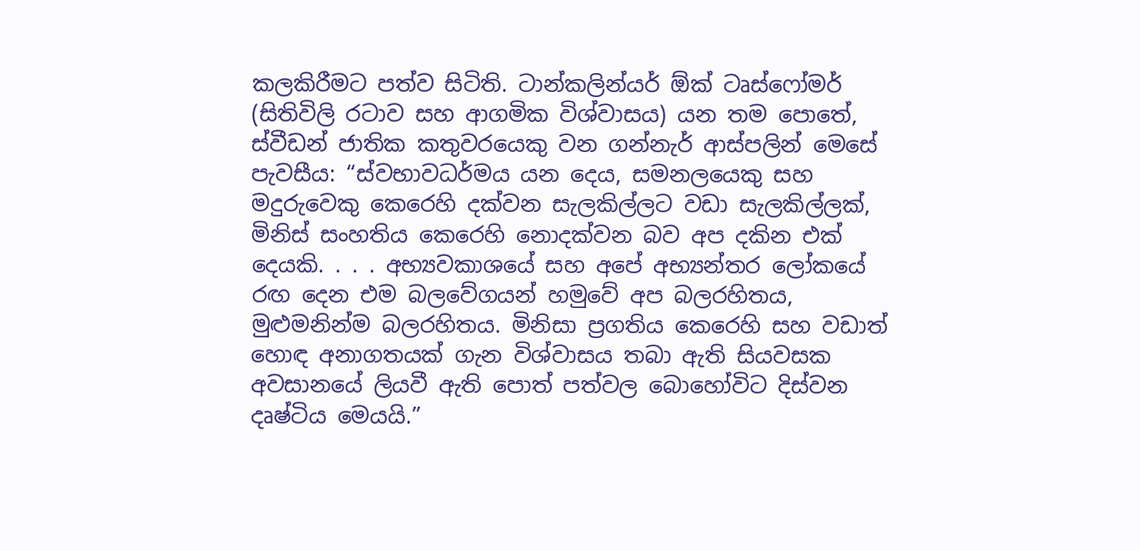කලකිරීමට පත්ව සිටිති. ටාන්කලින්යර් ඕක් ටෘස්ෆෝමර් (සිතිවිලි රටාව සහ ආගමික විශ්වාසය) යන තම පොතේ, ස්වීඩන් ජාතික කතුවරයෙකු වන ගන්නැර් ආස්පලින් මෙසේ පැවසීය: “ස්වභාවධර්මය යන දෙය, සමනලයෙකු සහ මදුරුවෙකු කෙරෙහි දක්වන සැලකිල්ලට වඩා සැලකිල්ලක්, මිනිස් සංහතිය කෙරෙහි නොදක්වන බව අප දකින එක් දෙයකි. . . . අභ්‍යවකාශයේ සහ අපේ අභ්‍යන්තර ලෝකයේ රඟ දෙන එම බලවේගයන් හමුවේ අප බලරහිතය, මුළුමනින්ම බලරහිතය. මිනිසා ප්‍රගතිය කෙරෙහි සහ වඩාත් හොඳ අනාගතයක් ගැන විශ්වාසය තබා ඇති සියවසක අවසානයේ ලියවී ඇති පොත් පත්වල බොහෝවිට දිස්වන දෘෂ්ටිය මෙයයි.”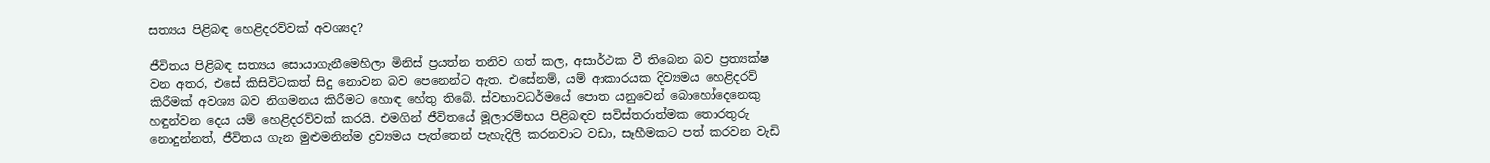සත්‍යය පිළිබඳ හෙළිදරව්වක් අවශ්‍යද?

ජීවිතය පිළිබඳ සත්‍යය සොයාගැනීමෙහිලා මිනිස් ප්‍රයත්න තනිව ගත් කල, අසාර්ථක වී තිබෙන බව ප්‍රත්‍යක්ෂ වන අතර, එසේ කිසිවිටකත් සිදු නොවන බව පෙනෙන්ට ඇත. එසේනම්, යම් ආකාරයක දිව්‍යමය හෙළිදරව් කිරීමක් අවශ්‍ය බව නිගමනය කිරීමට හොඳ හේතු තිබේ. ස්වභාවධර්මයේ පොත යනුවෙන් බොහෝදෙනෙකු හඳුන්වන දෙය යම් හෙළිදරව්වක් කරයි. එමගින් ජීවිතයේ මූලාරම්භය පිළිබඳව සවිස්තරාත්මක තොරතුරු නොදුන්නත්, ජීවිතය ගැන මුළුමනින්ම ද්‍රව්‍යමය පැත්තෙන් පැහැදිලි කරනවාට වඩා, සෑහීමකට පත් කරවන වැඩි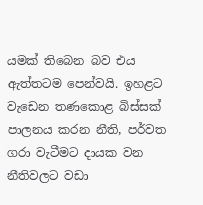යමක් තිබෙන බව එය ඇත්තටම පෙන්වයි. ඉහළට වැඩෙන තණකොළ බිස්සක් පාලනය කරන නීති, පර්වත ගරා වැටීමට දායක වන නීතිවලට වඩා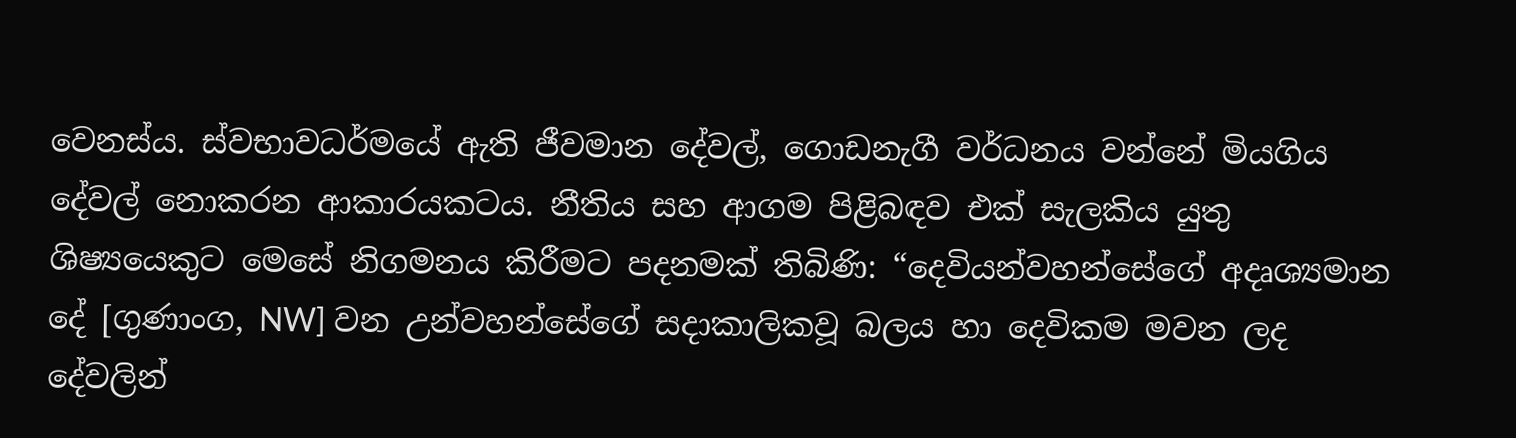වෙනස්ය. ස්වභාවධර්මයේ ඇති ජීවමාන දේවල්, ගොඩනැගී වර්ධනය වන්නේ මියගිය දේවල් නොකරන ආකාරයකටය. නීතිය සහ ආගම පිළිබඳව එක් සැලකිය යුතු ශිෂ්‍යයෙකුට මෙසේ නිගමනය කිරීමට පදනමක් තිබිණි: “දෙවියන්වහන්සේගේ අදෘශ්‍යමාන දේ [ගුණාංග, NW] වන උන්වහන්සේගේ සදාකාලිකවූ බලය හා දෙවිකම මවන ලද දේවලින්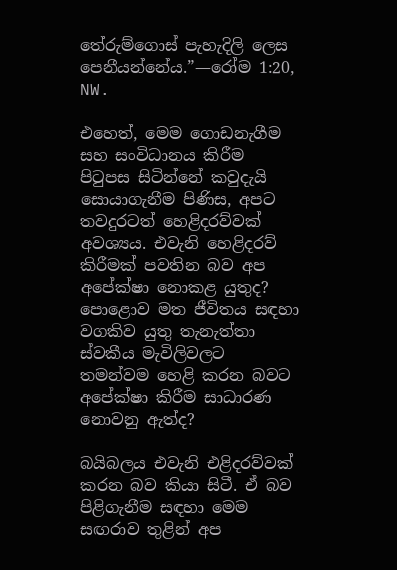තේරුම්ගොස් පැහැදිලි ලෙස පෙනීයන්නේය.”—රෝම 1:20, NW.

එහෙත්, මෙම ගොඩනැගීම සහ සංවිධානය කිරීම පිටුපස සිටින්නේ කවුදැයි සොයාගැනීම පිණිස, අපට තවදුරටත් හෙළිදරව්වක් අවශ්‍යය. එවැනි හෙළිදරව් කිරීමක් පවතින බව අප අපේක්ෂා නොකළ යුතුද? පොළොව මත ජීවිතය සඳහා වගකිව යුතු තැනැත්තා ස්වකීය මැවිලිවලට තමන්වම හෙළි කරන බවට අපේක්ෂා කිරීම සාධාරණ නොවනු ඇත්ද?

බයිබලය එවැනි එළිදරව්වක් කරන බව කියා සිටී. ඒ බව පිළිගැනීම සඳහා මෙම සඟරාව තුළින් අප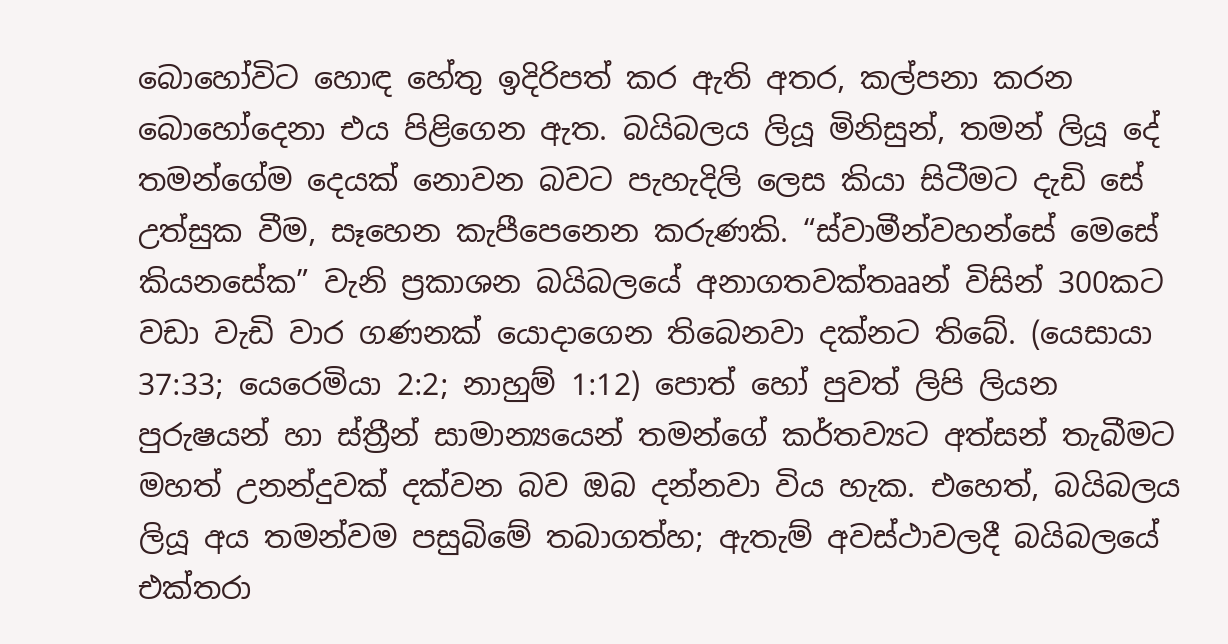බොහෝවිට හොඳ හේතු ඉදිරිපත් කර ඇති අතර, කල්පනා කරන බොහෝදෙනා එය පිළිගෙන ඇත. බයිබලය ලියූ මිනිසුන්, තමන් ලියූ දේ තමන්ගේම දෙයක් නොවන බවට පැහැදිලි ලෙස කියා සිටීමට දැඩි සේ උත්සුක වීම, සෑහෙන කැපීපෙනෙන කරුණකි. “ස්වාමීන්වහන්සේ මෙසේ කියනසේක” වැනි ප්‍රකාශන බයිබලයේ අනාගතවක්තෲන් විසින් 300කට වඩා වැඩි වාර ගණනක් යොදාගෙන තිබෙනවා දක්නට තිබේ. (යෙසායා 37:33; යෙරෙමියා 2:2; නාහුම් 1:12) පොත් හෝ පුවත් ලිපි ලියන පුරුෂයන් හා ස්ත්‍රීන් සාමාන්‍යයෙන් තමන්ගේ කර්තව්‍යට අත්සන් තැබීමට මහත් උනන්දුවක් දක්වන බව ඔබ දන්නවා විය හැක. එහෙත්, බයිබලය ලියූ අය තමන්වම පසුබිමේ තබාගත්හ; ඇතැම් අවස්ථාවලදී බයිබලයේ එක්තරා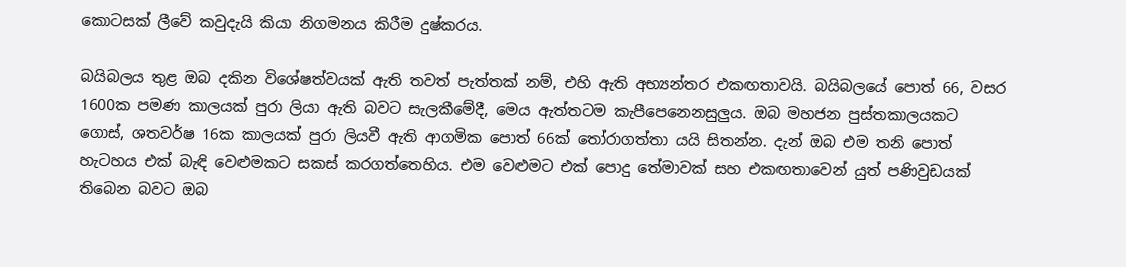කොටසක් ලීවේ කවුදැයි කියා නිගමනය කිරීම දුෂ්කරය.

බයිබලය තුළ ඔබ දකින විශේෂත්වයක් ඇති තවත් පැත්තක් නම්, එහි ඇති අභ්‍යන්තර එකඟතාවයි. බයිබලයේ පොත් 66, වසර 1600ක පමණ කාලයක් පුරා ලියා ඇති බවට සැලකීමේදී, මෙය ඇත්තටම කැපීපෙනෙනසුලුය. ඔබ මහජන පුස්තකාලයකට ගොස්, ශතවර්ෂ 16ක කාලයක් පුරා ලියවී ඇති ආගමික පොත් 66ක් තෝරාගත්තා යයි සිතන්න. දැන් ඔබ එම තනි පොත් හැටහය එක් බැඳි වෙළුමකට සකස් කරගත්තෙහිය. එම වෙළුමට එක් පොදු තේමාවක් සහ එකඟතාවෙන් යුත් පණිවුඩයක් තිබෙන බවට ඔබ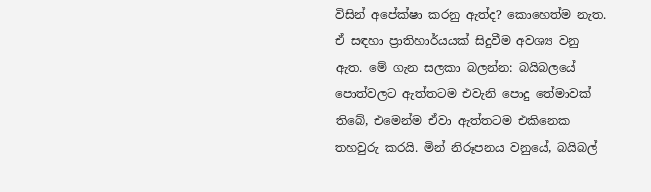විසින් අපේක්ෂා කරනු ඇත්ද? කොහෙත්ම නැත. ඒ සඳහා ප්‍රාතිහාර්යයක් සිදුවීම අවශ්‍ය වනු ඇත. මේ ගැන සලකා බලන්න: බයිබලයේ පොත්වලට ඇත්තටම එවැනි පොදු තේමාවක් තිබේ, එමෙන්ම ඒවා ඇත්තටම එකිනෙක තහවුරු කරයි. මින් නිරූපනය වනුයේ, බයිබල්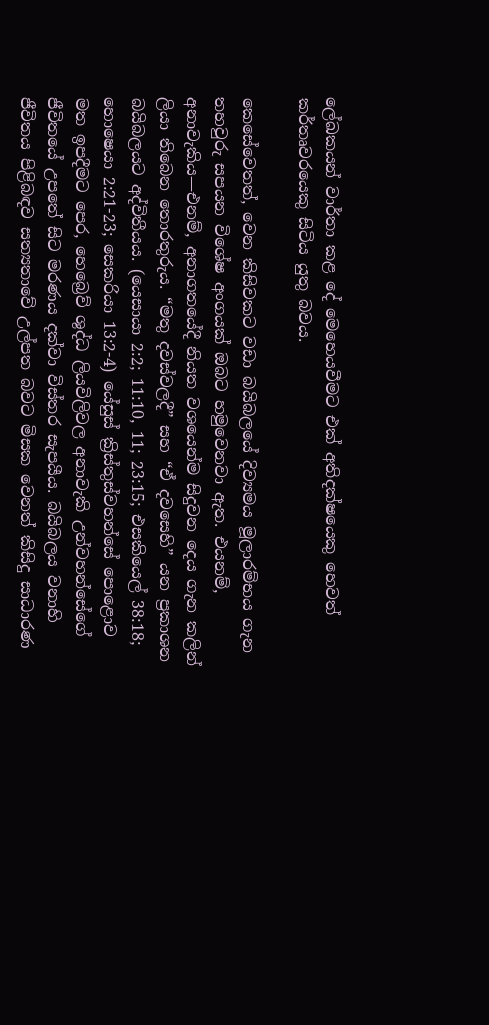ලේඛකයන් වාර්තා කළ දේ මෙහෙයවීමට එක් අතිදක්ෂයෙකු හෙවත් කර්තෘවරයෙකු සිටිය යුතු බවය.

කෙසේවෙතත්, වෙන කිසිවකට වඩා බයිබලයේ දිව්‍යමය මූලාරම්භය ගැන තහවුරු සපයන විශේෂ අංගයක් ඔබට හමුවෙනවා ඇත. එයනම්, අනාවැකිය—එනම්, අනාගතයේදී නියත වශයෙන්ම සිදුවන දෙය ගැන කලින් ලියා තිබෙන තොරතුරුය. “මතු දවස්වලදී” සහ “ඒ දවසෙහි” යන ප්‍රකාශන බයිබලයට අද්විතීයය. (යෙසායා 2:2; 11:10, 11; 23:15; එසකියෙල් 38:18; හොෂෙයා 2:21-23; සෙකරියා 13:2-4) යේසුස් ක්‍රිස්තුස්වහන්සේ පොළොව මත ඉපදීමට පෙර, හෙබ්‍රෙව් ශුද්ධ ලියවිලිවල අනාවැකි උන්වහන්සේගේ ජීවිතයේ උපතේ සිට මරණය දක්වා විස්තර සැපයීය. බයිබලය වනාහි ජීවිතය පිළිබඳව සත්‍යතාවේ උල්පත බවට මිසක වෙනත් කිසිදු සාධාරණ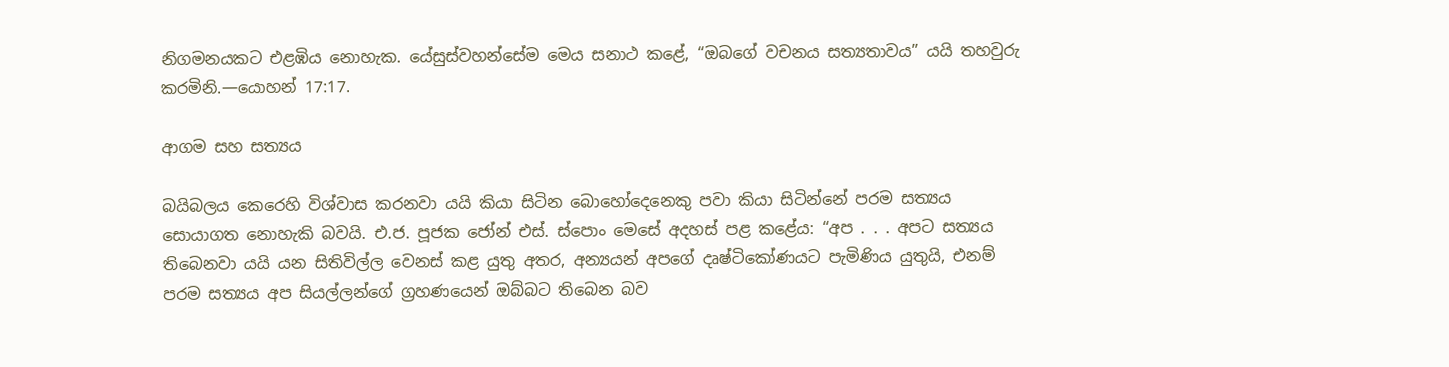නිගමනයකට එළඹිය නොහැක. යේසුස්වහන්සේම මෙය සනාථ කළේ, “ඔබගේ වචනය සත්‍යතාවය” යයි තහවුරු කරමිනි.—යොහන් 17:17.

ආගම සහ සත්‍යය

බයිබලය කෙරෙහි විශ්වාස කරනවා යයි කියා සිටින බොහෝදෙනෙකු පවා කියා සිටින්නේ පරම සත්‍යය සොයාගත නොහැකි බවයි. එ.ජ. පූජක ජෝන් එස්. ස්පොං මෙසේ අදහස් පළ කළේය: “අප . . . අපට සත්‍යය තිබෙනවා යයි යන සිතිවිල්ල වෙනස් කළ යුතු අතර, අන්‍යයන් අපගේ දෘෂ්ටිකෝණයට පැමිණිය යුතුයි, එනම් පරම සත්‍යය අප සියල්ලන්ගේ ග්‍රහණයෙන් ඔබ්බට තිබෙන බව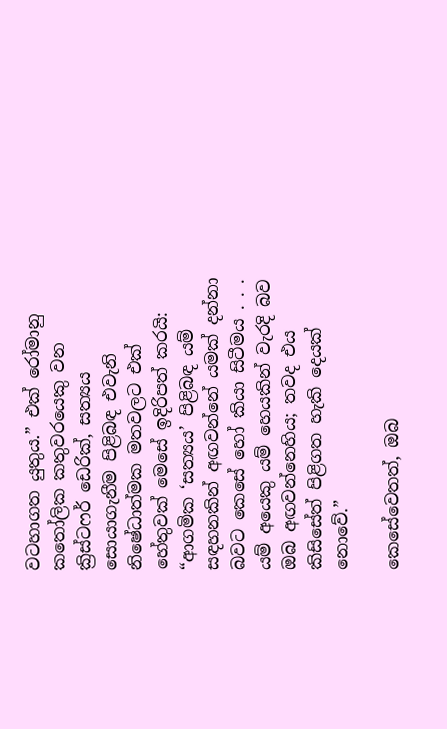වටහාගත යුතුය.” එක් රෝමානු කතෝලික කතුවරයෙකු වන ක්‍රිස්ටෆර් ඩෙරික්, සත්‍යය සොයාගැනීම පිළිබඳ එවැනි නිෂේධාත්මක මතවලට එක් හේතුවක් මෙසේ ඉදිරිපත් කරයි: “ආගමික ‘සත්‍යය’ පිළිබඳ යම් සඳහනකින් අඟවන්නේ යමක් දන්නා බවට කෙසේ හෝ කියා සිටීමය . . . යම් අයෙකු යම් හෙයකින් වැරදි බව ඔබ අඟවන්නෙහිය; තවද එය කිසිසේත් පිළිගත හැකි දෙයක් නොවේ.”

කෙසේවෙතත්, ඔබ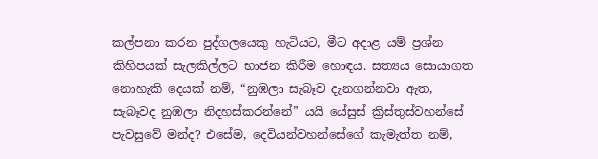කල්පනා කරන පුද්ගලයෙකු හැටියට, මීට අදාළ යම් ප්‍රශ්න කිහිපයක් සැලකිල්ලට භාජන කිරීම හොඳය. සත්‍යය සොයාගත නොහැකි දෙයක් නම්, “නුඹලා සැබෑව දැනගන්නවා ඇත, සැබෑවද නුඹලා නිදහස්කරන්නේ” යයි යේසුස් ක්‍රිස්තුස්වහන්සේ පැවසුවේ මන්ද? එසේම, දෙවියන්වහන්සේගේ කැමැත්ත නම්,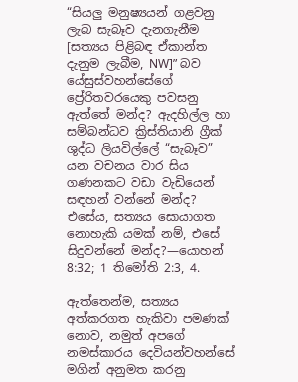“සියලු මනුෂ්‍යයන් ගළවනු ලැබ සැබෑව දැනගැනීම [සත්‍යය පිළිබඳ ඒකාන්ත දැනුම ලැබීම, NW]” බව යේසුස්වහන්සේගේ ප්‍රේරිතවරයෙකු පවසනු ඇත්තේ මන්ද? ඇදහිල්ල හා සම්බන්ධව ක්‍රිස්තියානි ග්‍රීක් ශුද්ධ ලියවිල්ලේ “සැබෑව” යන වචනය වාර සිය ගණනකට වඩා වැඩියෙන් සඳහන් වන්නේ මන්ද? එසේය, සත්‍යය සොයාගත නොහැකි යමක් නම්, එසේ සිදුවන්නේ මන්ද?—යොහන් 8:32; 1 තිමෝති 2:3, 4.

ඇත්තෙන්ම, සත්‍යය අත්කරගත හැකිවා පමණක් නොව, නමුත් අපගේ නමස්කාරය දෙවියන්වහන්සේ මගින් අනුමත කරනු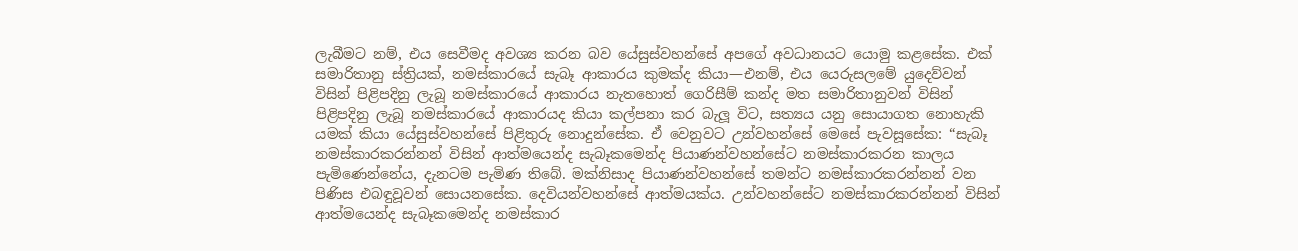ලැබීමට නම්, එය සෙවීමද අවශ්‍ය කරන බව යේසුස්වහන්සේ අපගේ අවධානයට යොමු කළසේක. එක් සමාරිතානු ස්ත්‍රියක්, නමස්කාරයේ සැබෑ ආකාරය කුමක්ද කියා—එනම්, එය යෙරුසලමේ යුදෙව්වන් විසින් පිළිපදිනු ලැබූ නමස්කාරයේ ආකාරය නැතහොත් ගෙරිසීම් කන්ද මත සමාරිතානුවන් විසින් පිළිපදිනු ලැබූ නමස්කාරයේ ආකාරයද කියා කල්පනා කර බැලූ විට, සත්‍යය යනු සොයාගත නොහැකි යමක් කියා යේසුස්වහන්සේ පිළිතුරු නොදුන්සේක. ඒ වෙනුවට උන්වහන්සේ මෙසේ පැවසූසේක: “සැබෑ නමස්කාරකරන්නන් විසින් ආත්මයෙන්ද සැබෑකමෙන්ද පියාණන්වහන්සේට නමස්කාරකරන කාලය පැමිණෙන්නේය, දැනටම පැමිණ තිබේ. මක්නිසාද පියාණන්වහන්සේ තමන්ට නමස්කාරකරන්නන් වන පිණිස එබඳුවූවන් සොයනසේක. දෙවියන්වහන්සේ ආත්මයක්ය. උන්වහන්සේට නමස්කාරකරන්නන් විසින් ආත්මයෙන්ද සැබෑකමෙන්ද නමස්කාර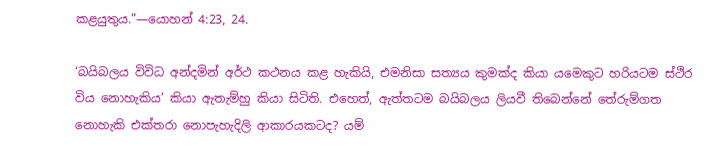කළයුතුය.”—යොහන් 4:23, 24.

‘බයිබලය විවිධ අන්දමින් අර්ථ කථනය කළ හැකියි, එමනිසා සත්‍යය කුමක්ද කියා යමෙකුට හරියටම ස්ථිර විය නොහැකිය’ කියා ඇතැම්හු කියා සිටිති. එහෙත්, ඇත්තටම බයිබලය ලියවී තිබෙන්නේ තේරුම්ගත නොහැකි එක්තරා නොපැහැදිලි ආකාරයකටද? යම්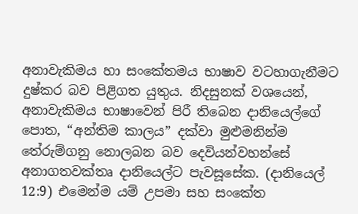අනාවැකිමය හා සංකේතමය භාෂාව වටහාගැනීමට දුෂ්කර බව පිළිගත යුතුය. නිදසුනක් වශයෙන්, අනාවැකිමය භාෂාවෙන් පිරී තිබෙන දානියෙල්ගේ පොත, “අන්තිම කාලය” දක්වා මුළුමනින්ම තේරුම්ගනු නොලබන බව දෙවියන්වහන්සේ අනාගතවක්තෘ දානියෙල්ට පැවසූසේක. (දානියෙල් 12:9) එමෙන්ම යම් උපමා සහ සංකේත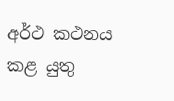අර්ථ කථනය කළ යුතු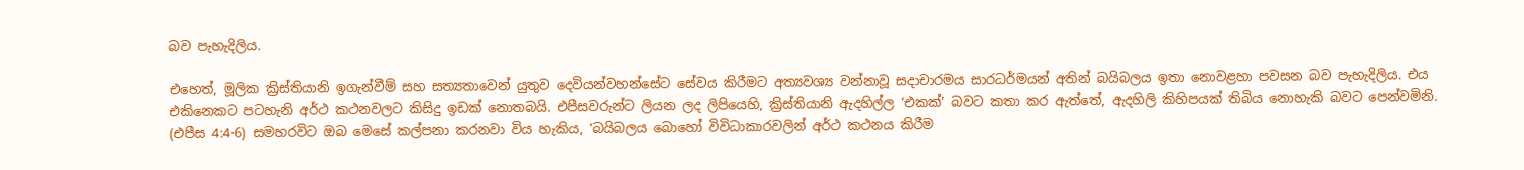බව පැහැදිලිය.

එහෙත්, මූලික ක්‍රිස්තියානි ඉගැන්වීම් සහ සත්‍යතාවෙන් යුතුව දෙවියන්වහන්සේට සේවය කිරීමට අත්‍යවශ්‍ය වන්නාවූ සදාචාරමය සාරධර්මයන් අතින් බයිබලය ඉතා නොවළහා පවසන බව පැහැදිලිය. එය එකිනෙකට පටහැනි අර්ථ කථනවලට කිසිදු ඉඩක් නොතබයි. එපීසවරුන්ට ලියන ලද ලිපියෙහි, ක්‍රිස්තියානි ඇදහිල්ල ‘එකක්’ බවට කතා කර ඇත්තේ, ඇදහිලි කිහිපයක් තිබිය නොහැකි බවට පෙන්වමිනි. (එපීස 4:4-6) සමහරවිට ඔබ මෙසේ කල්පනා කරනවා විය හැකිය, ‘බයිබලය බොහෝ විවිධාකාරවලින් අර්ථ කථනය කිරීම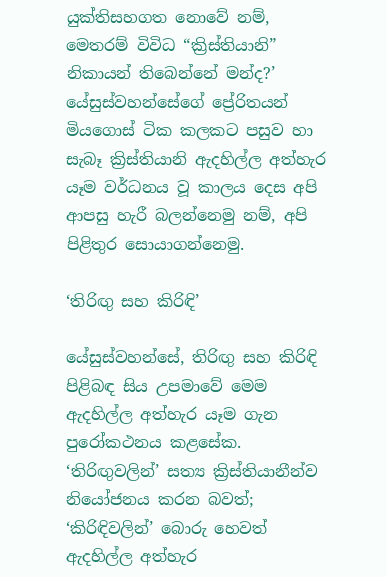යුක්තිසහගත නොවේ නම්, මෙතරම් විවිධ “ක්‍රිස්තියානි” නිකායන් තිබෙන්නේ මන්ද?’ යේසුස්වහන්සේගේ ප්‍රේරිතයන් මියගොස් ටික කලකට පසුව හා සැබෑ ක්‍රිස්තියානි ඇදහිල්ල අත්හැර යෑම වර්ධනය වූ කාලය දෙස අපි ආපසු හැරී බලන්නෙමු නම්, අපි පිළිතුර සොයාගන්නෙමු.

‘තිරිඟු සහ කිරිඳි’

යේසුස්වහන්සේ, තිරිඟු සහ කිරිඳි පිළිබඳ සිය උපමාවේ මෙම ඇදහිල්ල අත්හැර යෑම ගැන පුරෝකථනය කළසේක. ‘තිරිඟුවලින්’ සත්‍ය ක්‍රිස්තියානීන්ව නියෝජනය කරන බවත්; ‘කිරිඳිවලින්’ බොරු හෙවත් ඇදහිල්ල අත්හැර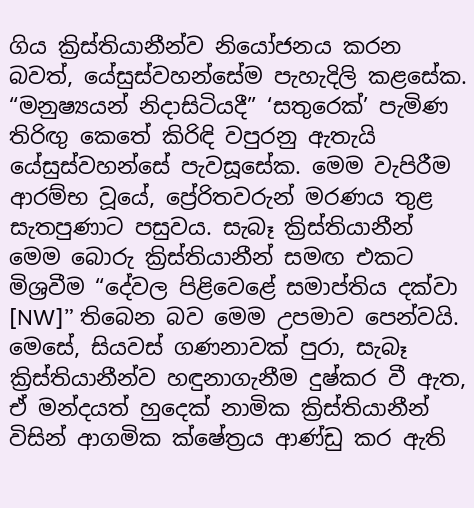ගිය ක්‍රිස්තියානීන්ව නියෝජනය කරන බවත්, යේසුස්වහන්සේම පැහැදිලි කළසේක. “මනුෂ්‍යයන් නිදාසිටියදී” ‘සතුරෙක්’ පැමිණ තිරිඟු කෙතේ කිරිඳි වපුරනු ඇතැයි යේසුස්වහන්සේ පැවසූසේක. මෙම වැපිරීම ආරම්භ වූයේ, ප්‍රේරිතවරුන් මරණය තුළ සැතපුණාට පසුවය. සැබෑ ක්‍රිස්තියානීන් මෙම බොරු ක්‍රිස්තියානීන් සමඟ එකට මිශ්‍රවීම “දේවල පිළිවෙළේ සමාප්තිය දක්වා [NW]” තිබෙන බව මෙම උපමාව පෙන්වයි. මෙසේ, සියවස් ගණනාවක් පුරා, සැබෑ ක්‍රිස්තියානීන්ව හඳුනාගැනීම දුෂ්කර වී ඇත, ඒ මන්දයත් හුදෙක් නාමික ක්‍රිස්තියානීන් විසින් ආගමික ක්ෂේත්‍රය ආණ්ඩු කර ඇති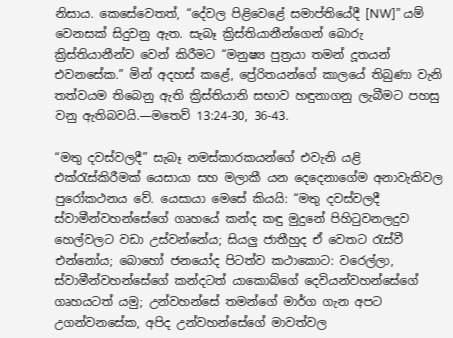නිසාය. කෙසේවෙතත්, “දේවල පිළිවෙළේ සමාප්තියේදී [NW]” යම් වෙනසක් සිදුවනු ඇත. සැබෑ ක්‍රිස්තියානීන්ගෙන් බොරු ක්‍රිස්තියානීන්ව වෙන් කිරීමට “මනුෂ්‍ය පුත්‍රයා තමන් දූතයන් එවනසේක.” මින් අදහස් කළේ, ප්‍රේරිතයන්ගේ කාලයේ තිබුණා වැනි තත්වයම තිබෙනු ඇති ක්‍රිස්තියානි සභාව හඳුනාගනු ලැබීමට පහසු වනු ඇතිබවයි.—මතෙව් 13:24-30, 36-43.

“මතු දවස්වලදී” සැබෑ නමස්කාරකයන්ගේ එවැනි යළි එක්රැස්කිරීමක් යෙසායා සහ මලාකී යන දෙදෙනාගේම අනාවැකිවල පුරෝකථනය වේ. යෙසායා මෙසේ කියයි: “මතු දවස්වලදී ස්වාමීන්වහන්සේගේ ගෘහයේ කන්ද කඳු මුදුනේ පිහිටුවනලදුව හෙල්වලට වඩා උස්වන්නේය; සියලු ජාතීහුද ඒ වෙතට රැස්වී එන්නෝය; බොහෝ ජනයෝද පිටත්ව කථාකොට: වරෙල්ලා, ස්වාමීන්වහන්සේගේ කන්දටත් යාකොබ්ගේ දෙවියන්වහන්සේගේ ගෘහයටත් යමු; උන්වහන්සේ තමන්ගේ මාර්ග ගැන අපට උගන්වනසේක, අපිද උන්වහන්සේගේ මාවත්වල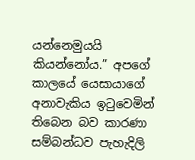යන්නෙමුයයි කියන්නෝය.” අපගේ කාලයේ යෙසායාගේ අනාවැකිය ඉටුවෙමින් තිබෙන බව කාරණා සම්බන්ධව පැහැදිලි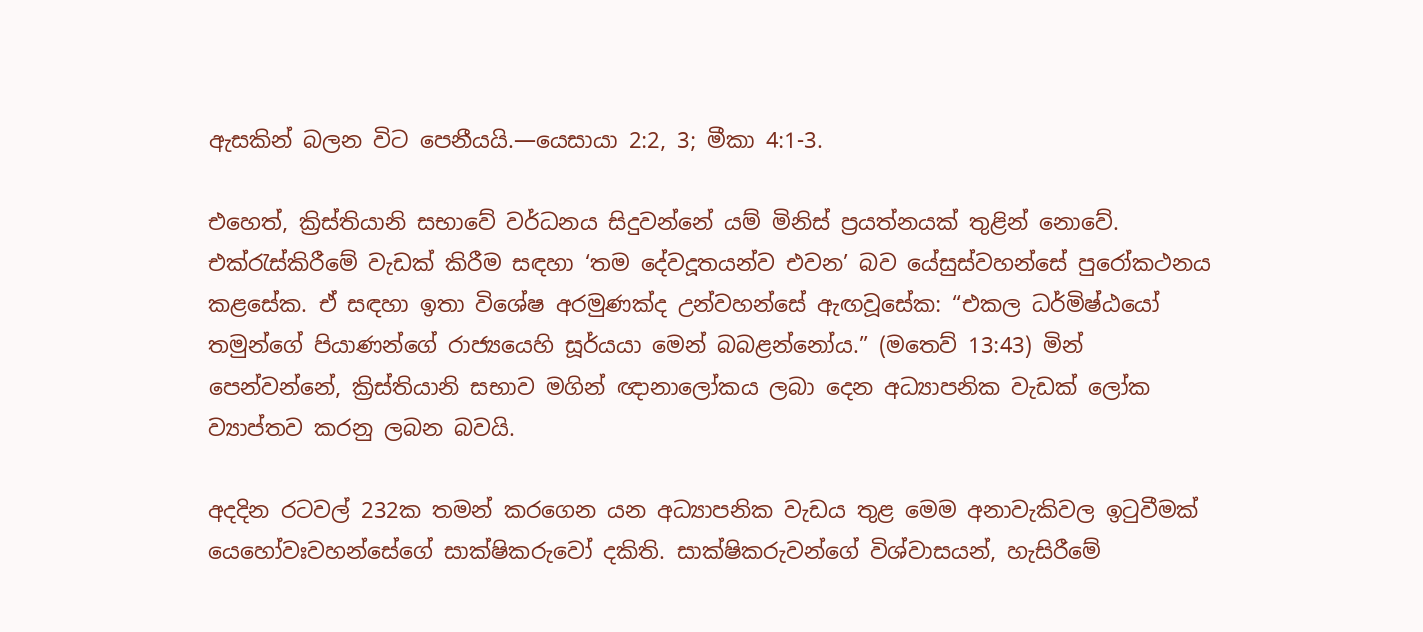ඇසකින් බලන විට පෙනීයයි.—යෙසායා 2:2, 3; මීකා 4:1-3.

එහෙත්, ක්‍රිස්තියානි සභාවේ වර්ධනය සිදුවන්නේ යම් මිනිස් ප්‍රයත්නයක් තුළින් නොවේ. එක්රැස්කිරීමේ වැඩක් කිරීම සඳහා ‘තම දේවදූතයන්ව එවන’ බව යේසුස්වහන්සේ පුරෝකථනය කළසේක. ඒ සඳහා ඉතා විශේෂ අරමුණක්ද උන්වහන්සේ ඇඟවූසේක: “එකල ධර්මිෂ්ඨයෝ තමුන්ගේ පියාණන්ගේ රාජ්‍යයෙහි සූර්යයා මෙන් බබළන්නෝය.” (මතෙව් 13:43) මින් පෙන්වන්නේ, ක්‍රිස්තියානි සභාව මගින් ඥානාලෝකය ලබා දෙන අධ්‍යාපනික වැඩක් ලෝක ව්‍යාප්තව කරනු ලබන බවයි.

අදදින රටවල් 232ක තමන් කරගෙන යන අධ්‍යාපනික වැඩය තුළ මෙම අනාවැකිවල ඉටුවීමක් යෙහෝවඃවහන්සේගේ සාක්ෂිකරුවෝ දකිති. සාක්ෂිකරුවන්ගේ විශ්වාසයන්, හැසිරීමේ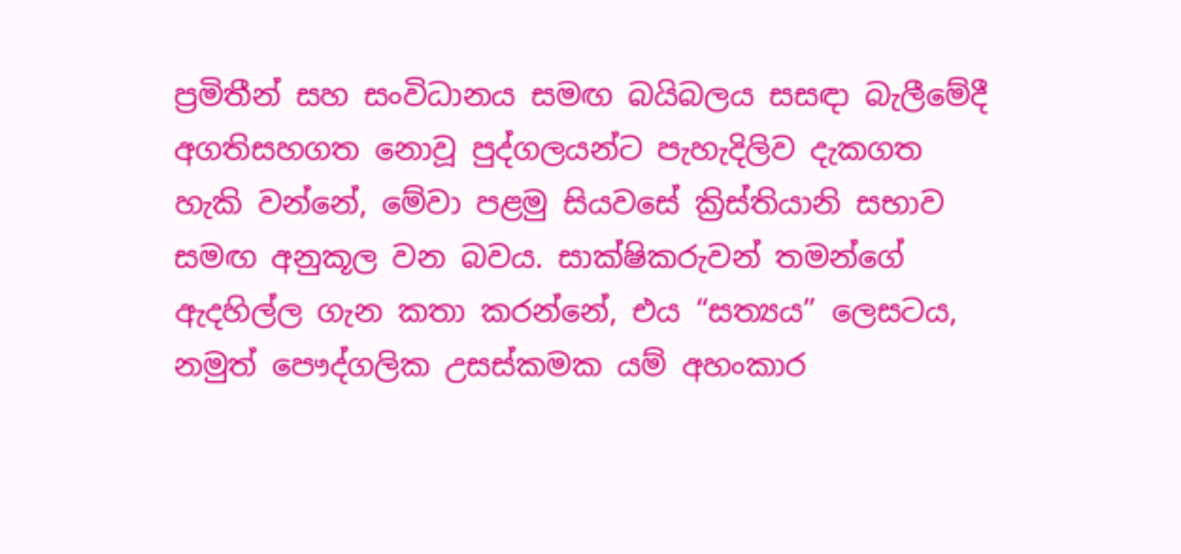ප්‍රමිතීන් සහ සංවිධානය සමඟ බයිබලය සසඳා බැලීමේදී අගතිසහගත නොවූ පුද්ගලයන්ට පැහැදිලිව දැකගත හැකි වන්නේ, මේවා පළමු සියවසේ ක්‍රිස්තියානි සභාව සමඟ අනුකූල වන බවය. සාක්ෂිකරුවන් තමන්ගේ ඇදහිල්ල ගැන කතා කරන්නේ, එය “සත්‍යය” ලෙසටය, නමුත් පෞද්ගලික උසස්කමක යම් අහංකාර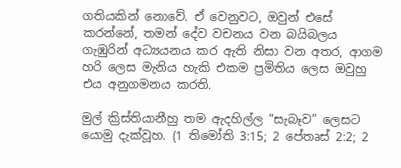ගතියකින් නොවේ. ඒ වෙනුවට, ඔවුන් එසේ කරන්නේ, තමන් දේව වචනය වන බයිබලය ගැඹුරින් අධ්‍යයනය කර ඇති නිසා වන අතර, ආගම හරි ලෙස මැනිය හැකි එකම ප්‍රමිතිය ලෙස ඔවුහු එය අනුගමනය කරති.

මුල් ක්‍රිස්තියානීහු තම ඇදහිල්ල “සැබෑව” ලෙසට යොමු දැක්වූහ. (1 තිමෝති 3:15; 2 පේතෘස් 2:2; 2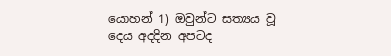යොහන් 1) ඔවුන්ට සත්‍යය වූ දෙය අදදින අපටද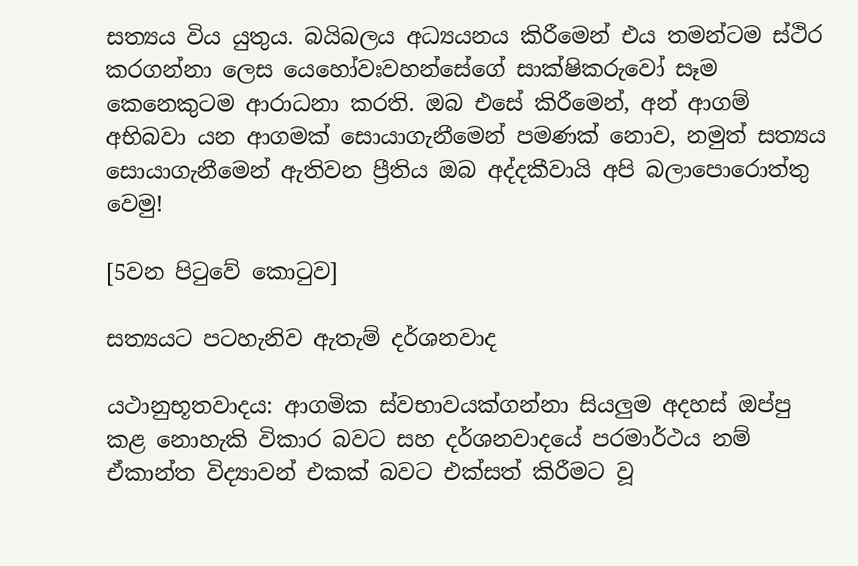සත්‍යය විය යුතුය. බයිබලය අධ්‍යයනය කිරීමෙන් එය තමන්ටම ස්ථිර කරගන්නා ලෙස යෙහෝවඃවහන්සේගේ සාක්ෂිකරුවෝ සෑම කෙනෙකුටම ආරාධනා කරති. ඔබ එසේ කිරීමෙන්, අන් ආගම් අභිබවා යන ආගමක් සොයාගැනීමෙන් පමණක් නොව, නමුත් සත්‍යය සොයාගැනීමෙන් ඇතිවන ප්‍රීතිය ඔබ අද්දකීවායි අපි බලාපොරොත්තු වෙමු!

[5වන පිටුවේ කොටුව]

සත්‍යයට පටහැනිව ඇතැම් දර්ශනවාද

යථානුභූතවාදය: ආගමික ස්වභාවයක්ගන්නා සියලුම අදහස් ඔප්පු කළ නොහැකි විකාර බවට සහ දර්ශනවාදයේ පරමාර්ථය නම් ඒකාන්ත විද්‍යාවන් එකක් බවට එක්සත් කිරීමට වූ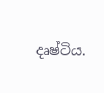දෘෂ්ටිය.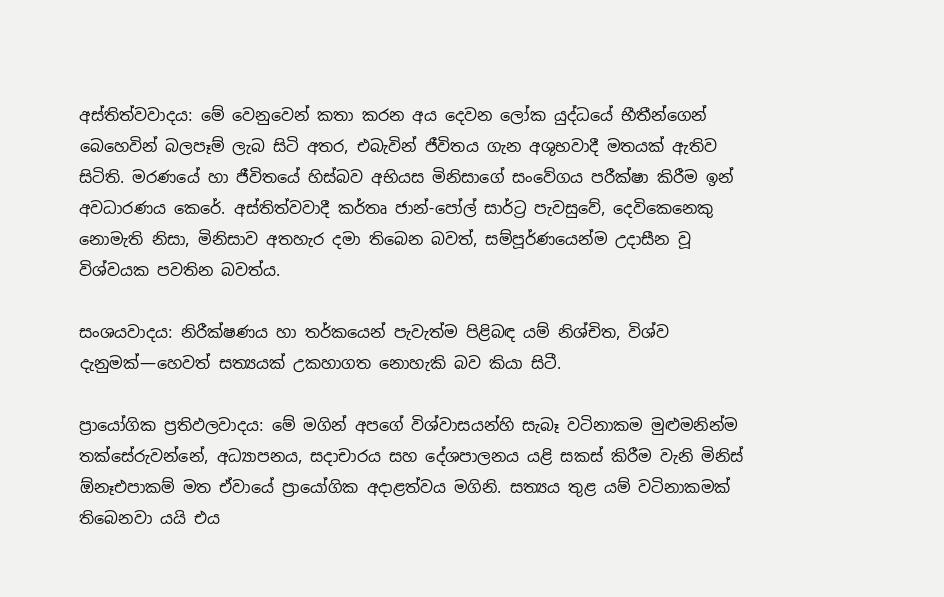අස්තිත්වවාදය: මේ වෙනුවෙන් කතා කරන අය දෙවන ලෝක යුද්ධයේ භීතීන්ගෙන් බෙහෙවින් බලපෑම් ලැබ සිටි අතර, එබැවින් ජීවිතය ගැන අශුභවාදී මතයක් ඇතිව සිටිති. මරණයේ හා ජීවිතයේ හිස්බව අභියස මිනිසාගේ සංවේගය පරීක්ෂා කිරීම ඉන් අවධාරණය කෙරේ. අස්තිත්වවාදී කර්තෘ ජාන්-පෝල් සාර්ට්‍ර පැවසුවේ, දෙවිකෙනෙකු නොමැති නිසා, මිනිසාව අතහැර දමා තිබෙන බවත්, සම්පූර්ණයෙන්ම උදාසීන වූ විශ්වයක පවතින බවත්ය.

සංශයවාදය: නිරීක්ෂණය හා තර්කයෙන් පැවැත්ම පිළිබඳ යම් නිශ්චිත, විශ්ව දැනුමක්—හෙවත් සත්‍යයක් උකහාගත නොහැකි බව කියා සිටී.

ප්‍රායෝගික ප්‍රතිඵලවාදය: මේ මගින් අපගේ විශ්වාසයන්හි සැබෑ වටිනාකම මුළුමනින්ම තක්සේරුවන්නේ, අධ්‍යාපනය, සදාචාරය සහ දේශපාලනය යළි සකස් කිරීම වැනි මිනිස් ඕනෑඑපාකම් මත ඒවායේ ප්‍රායෝගික අදාළත්වය මගිනි. සත්‍යය තුළ යම් වටිනාකමක් තිබෙනවා යයි එය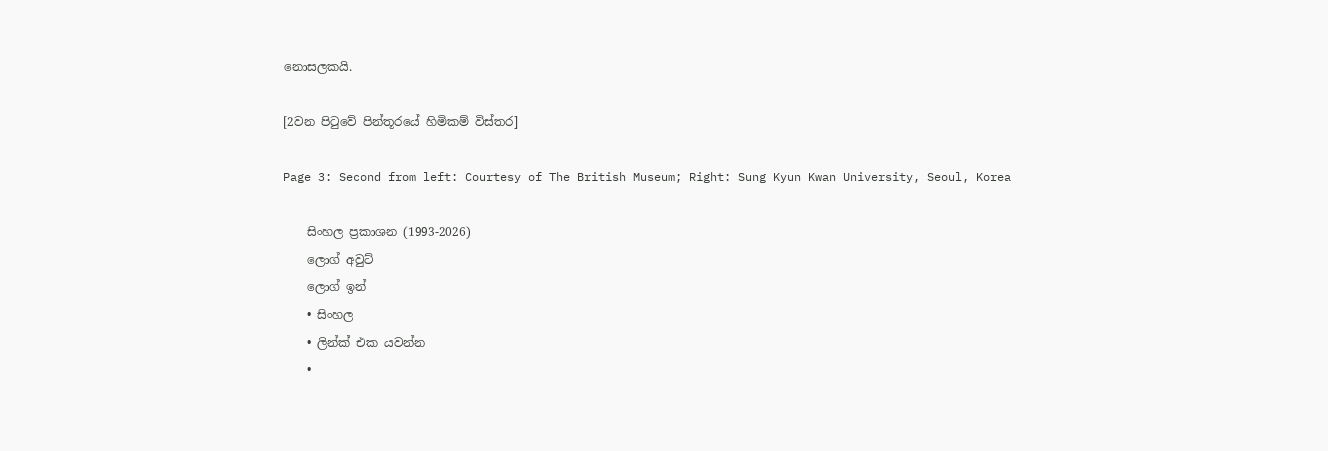නොසලකයි.

[2වන පිටුවේ පින්තූරයේ හිමිකම් විස්තර]

Page 3: Second from left: Courtesy of The British Museum; Right: Sung Kyun Kwan University, Seoul, Korea

    සිංහල ප්‍රකාශන (1993-2026)
    ලොග් අවුට්
    ලොග් ඉන්
    • සිංහල
    • ලින්ක් එක යවන්න
    •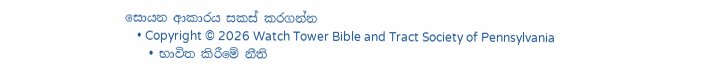සොයන ආකාරය සකස් කරගන්න
    • Copyright © 2026 Watch Tower Bible and Tract Society of Pennsylvania
    • භාවිත කිරීමේ නීති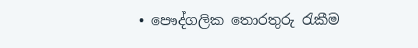• පෞද්ගලික තොරතුරු රැකීම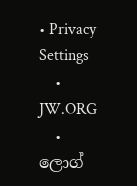• Privacy Settings
    • JW.ORG
    • ලොග්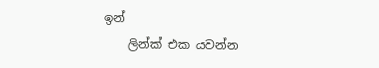ඉන්
    ලින්ක් එක යවන්න